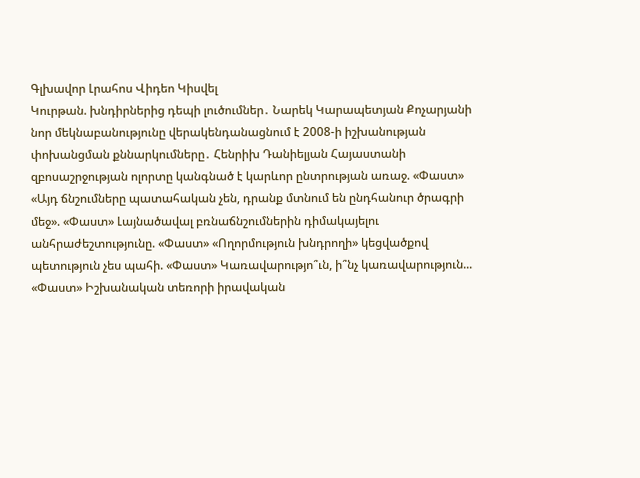Գլխավոր Լրահոս Վիդեո Կիսվել
Կուրթան. խնդիրներից դեպի լուծումներ․ Նարեկ Կարապետյան Քոչարյանի նոր մեկնաբանությունը վերակենդանացնում է 2008-ի իշխանության փոխանցման քննարկումները․ Հենրիխ Դանիելյան Հայաստանի զբոսաշրջության ոլորտը կանգնած է կարևոր ընտրության առաջ. «Փաստ» «Այդ ճնշումները պատահական չեն, դրանք մտնում են ընդհանուր ծրագրի մեջ». «Փաստ» Լայնածավալ բռնաճնշումներին դիմակայելու անհրաժեշտությունը. «Փաստ» «Ողորմություն խնդրողի» կեցվածքով պետություն չես պահի. «Փաստ» Կառավարությո՞ւն, ի՞նչ կառավարություն... «Փաստ» Իշխանական տեռորի իրավական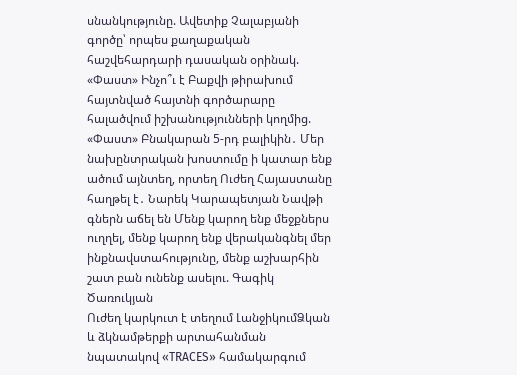սնանկությունը. Ավետիք Չալաբյանի գործը՝ որպես քաղաքական հաշվեհարդարի դասական օրինակ. «Փաստ» Ինչո՞ւ է Բաքվի թիրախում հայտնված հայտնի գործարարը հալածվում իշխանությունների կողմից. «Փաստ» Բնակարան 5-րդ բալիկին․ Մեր նախընտրական խոստումը ի կատար ենք ածում այնտեղ, որտեղ Ուժեղ Հայաստանը հաղթել է․ Նարեկ Կարապետյան Նավթի գներն աճել են Մենք կարող ենք մեջքներս ուղղել, մենք կարող ենք վերականգնել մեր ինքնավստահությունը, մենք աշխարհին շատ բան ունենք ասելու. Գագիկ Ծառուկյան
Ուժեղ կարկուտ է տեղում ԼանջիկումՁկան և ձկնամթերքի արտահանման նպատակով «TRACES» համակարգում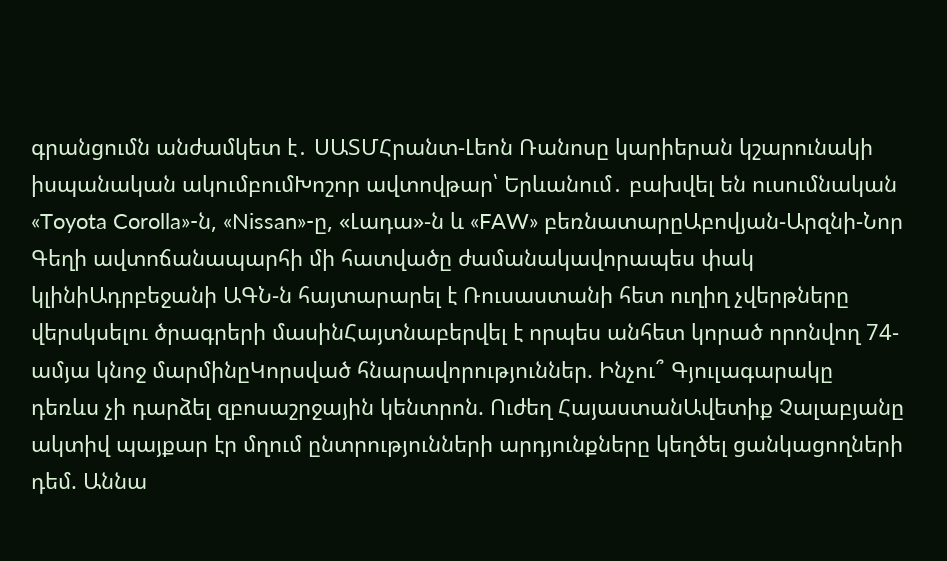գրանցումն անժամկետ է․ ՍԱՏՄՀրանտ-Լեոն Ռանոսը կարիերան կշարունակի իսպանական ակումբումԽոշոր ավտովթար՝ Երևանում․ բախվել են ուսումնական «Toyota Corolla»-ն, «Nissan»-ը, «Լադա»-ն և «FAW» բեռնատարըԱբովյան-Արզնի-Նոր Գեղի ավտոճանապարհի մի հատվածը ժամանակավորապես փակ կլինիԱդրբեջանի ԱԳՆ-ն հայտարարել է Ռուսաստանի հետ ուղիղ չվերթները վերսկսելու ծրագրերի մասինՀայտնաբերվել է որպես անհետ կորած որոնվող 74-ամյա կնոջ մարմինըԿորսված հնարավորություններ. Ինչու՞ Գյուլագարակը դեռևս չի դարձել զբոսաշրջային կենտրոն. Ուժեղ ՀայաստանԱվետիք Չալաբյանը ակտիվ պայքար էր մղում ընտրությունների արդյունքները կեղծել ցանկացողների դեմ. Աննա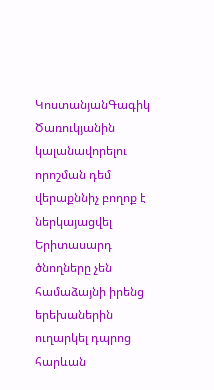ԿոստանյանԳագիկ Ծառուկյանին կալանավորելու որոշման դեմ վերաքննիչ բողոք է ներկայացվել Երիտասարդ ծնողները չեն համաձայնի իրենց երեխաներին ուղարկել դպրոց հարևան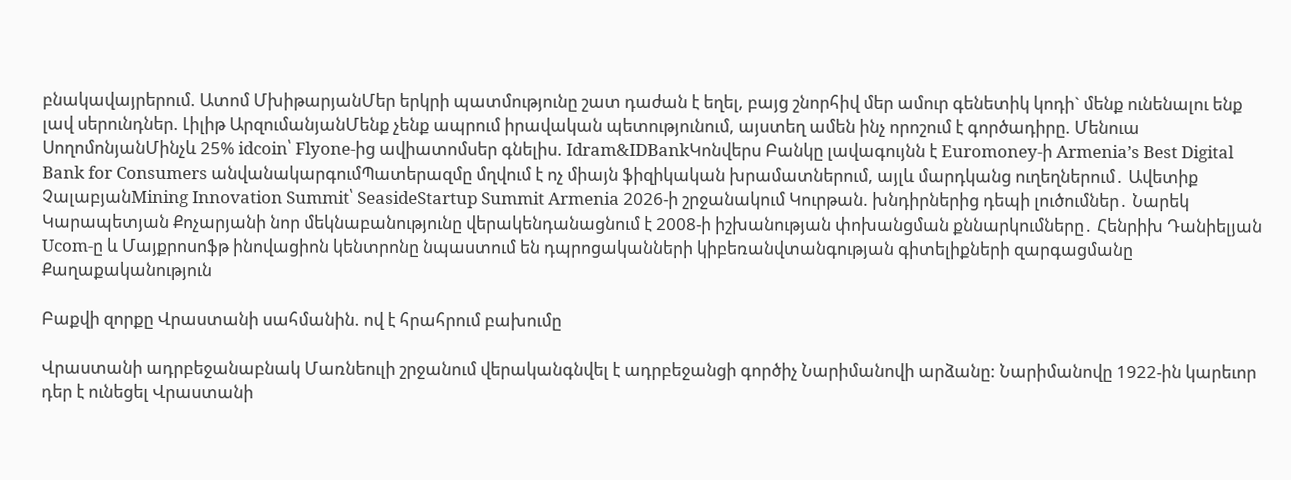բնակավայրերում. Ատոմ ՄխիթարյանՄեր երկրի պատմությունը շատ դաժան է եղել, բայց շնորհիվ մեր ամուր գենետիկ կոդի` մենք ունենալու ենք լավ սերունդներ. Լիլիթ ԱրզումանյանՄենք չենք ապրում իրավական պետությունում, այստեղ ամեն ինչ որոշում է գործադիրը. Մենուա ՍողոմոնյանՄինչև 25% idcoin՝ Flyone-ից ավիատոմսեր գնելիս. Idram&IDBankԿոնվերս Բանկը լավագույնն է Euromoney-ի Armenia’s Best Digital Bank for Consumers անվանակարգումՊատերազմը մղվում է ոչ միայն ֆիզիկական խրամատներում, այլև մարդկանց ուղեղներում․ Ավետիք ՉալաբյանMining Innovation Summit՝ SeasideStartup Summit Armenia 2026-ի շրջանակում Կուրթան. խնդիրներից դեպի լուծումներ․ Նարեկ Կարապետյան Քոչարյանի նոր մեկնաբանությունը վերակենդանացնում է 2008-ի իշխանության փոխանցման քննարկումները․ Հենրիխ Դանիելյան Ucom-ը և Մայքրոսոֆթ ինովացիոն կենտրոնը նպաստում են դպրոցականների կիբեռանվտանգության գիտելիքների զարգացմանը
Քաղաքականություն

Բաքվի զորքը Վրաստանի սահմանին. ով է հրահրում բախումը

Վրաստանի ադրբեջանաբնակ Մառնեուլի շրջանում վերականգնվել է ադրբեջանցի գործիչ Նարիմանովի արձանը: Նարիմանովը 1922-ին կարեւոր դեր է ունեցել Վրաստանի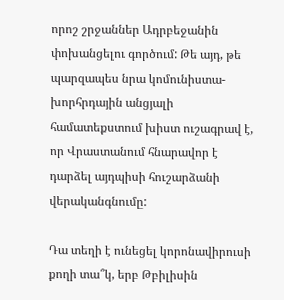որոշ շրջաններ Ադրբեջանին փոխանցելու գործում: Թե այդ, թե պարզապես նրա կոմունիստա-խորհրդային անցյալի համատեքստում խիստ ուշագրավ է, որ Վրաստանում հնարավոր է դարձել այդպիսի հուշարձանի վերականգնումը:

Դա տեղի է ունեցել կորոնավիրուսի քողի տա՞կ, երբ Թբիլիսին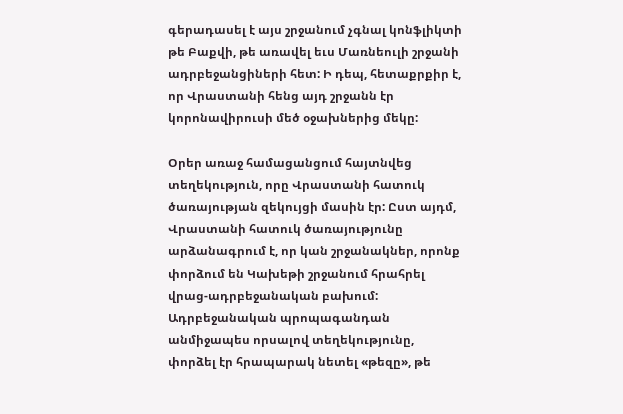գերադասել է այս շրջանում չգնալ կոնֆլիկտի թե Բաքվի, թե առավել եւս Մառնեուլի շրջանի ադրբեջանցիների հետ: Ի դեպ, հետաքրքիր է, որ Վրաստանի հենց այդ շրջանն էր կորոնավիրուսի մեծ օջախներից մեկը:

Օրեր առաջ համացանցում հայտնվեց տեղեկություն, որը Վրաստանի հատուկ ծառայության զեկույցի մասին էր: Ըստ այդմ, Վրաստանի հատուկ ծառայությունը արձանագրում է, որ կան շրջանակներ, որոնք փորձում են Կախեթի շրջանում հրահրել վրաց-ադրբեջանական բախում: Ադրբեջանական պրոպագանդան անմիջապես որսալով տեղեկությունը, փորձել էր հրապարակ նետել «թեզը», թե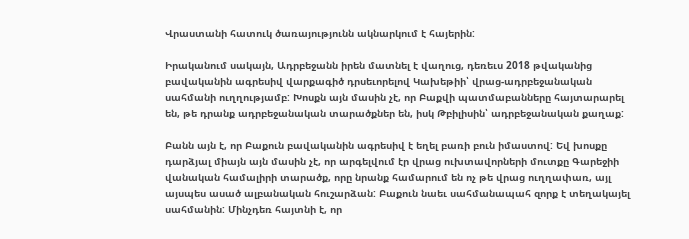Վրաստանի հատուկ ծառայությունն ակնարկում է հայերին:

Իրականում սակայն, Ադրբեջանն իրեն մատնել է վաղուց, դեռեւս 2018 թվականից բավականին ագրեսիվ վարքագիծ դրսեւորելով Կախեթիի՝ վրաց-ադրբեջանական սահմանի ուղղությամբ: Խոսքն այն մասին չէ, որ Բաքվի պատմաբանները հայտարարել են, թե դրանք ադրբեջանական տարածքներ են, իսկ Թբիլիսին՝ ադրբեջանական քաղաք:

Բանն այն է, որ Բաքուն բավականին ագրեսիվ է եղել բառի բուն իմաստով: Եվ խոսքը դարձյալ միայն այն մասին չէ, որ արգելվում էր վրաց ուխտավորների մուտքը Գարեջիի վանական համալիրի տարածք, որը նրանք համարում են ոչ թե վրաց ուղղափառ, այլ այսպես ասած ալբանական հուշարձան: Բաքուն նաեւ սահմանապահ զորք է տեղակայել սահմանին: Մինչդեռ հայտնի է, որ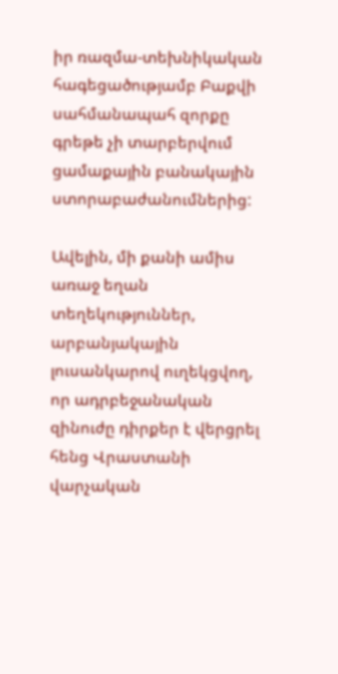իր ռազմա-տեխնիկական հագեցածությամբ Բաքվի սահմանապահ զորքը գրեթե չի տարբերվում ցամաքային բանակային ստորաբաժանումներից:

Ավելին, մի քանի ամիս առաջ եղան տեղեկություններ, արբանյակային լուսանկարով ուղեկցվող, որ ադրբեջանական զինուժը դիրքեր է վերցրել հենց Վրաստանի վարչական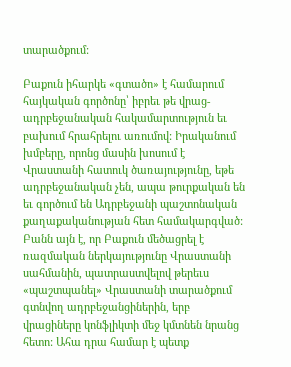տարածքում:

Բաքուն իհարկե «գտածո» է համարում հայկական գործոնը՝ իբրեւ թե վրաց-ադրբեջանական հակամարտություն եւ բախում հրահրելու առումով: Իրականում խմբերը, որոնց մասին խոսում է Վրաստանի հատուկ ծառայությունը, եթե ադրբեջանական չեն, ապա թուրքական են եւ գործում են Ադրբեջանի պաշտոնական քաղաքականության հետ համակարգված: Բանն այն է, որ Բաքուն մեծացրել է ռազմական ներկայությունը Վրաստանի սահմանին, պատրաստվելով թերեւս «պաշտպանել» Վրաստանի տարածքում գտնվող ադրբեջանցիներին, երբ վրացիները կոնֆլիկտի մեջ կմտնեն նրանց հետո: Ահա դրա համար է պետք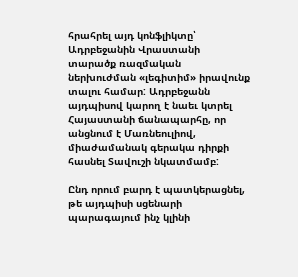հրահրել այդ կոնֆլիկտը՝ Ադրբեջանին Վրաստանի տարածք ռազմական ներխուժման «լեգիտիմ» իրավունք տալու համար: Ադրբեջանն այդպիսով կարող է նաեւ կտրել Հայաստանի ճանապարհը, որ անցնում է Մառնեուլիով, միաժամանակ գերակա դիրքի հասնել Տավուշի նկատմամբ:

Ընդ որում բարդ է պատկերացնել, թե այդպիսի սցենարի պարագայում ինչ կլինի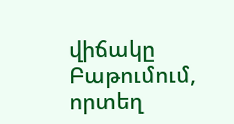վիճակը Բաթումում, որտեղ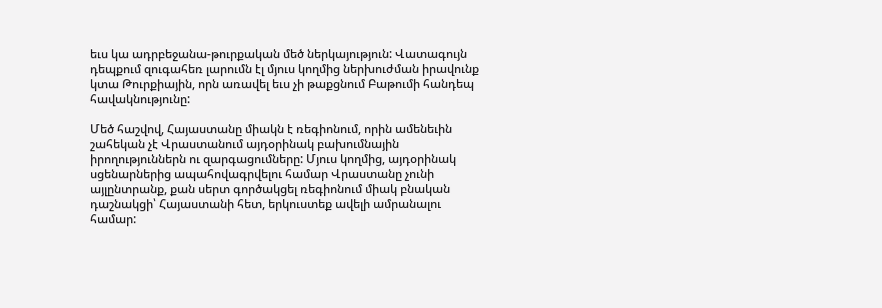եւս կա ադրբեջանա-թուրքական մեծ ներկայություն: Վատագույն դեպքում զուգահեռ լարումն էլ մյուս կողմից ներխուժման իրավունք կտա Թուրքիային, որն առավել եւս չի թաքցնում Բաթումի հանդեպ հավակնությունը:

Մեծ հաշվով, Հայաստանը միակն է ռեգիոնում, որին ամենեւին շահեկան չէ Վրաստանում այդօրինակ բախումնային իրողություններն ու զարգացումները: Մյուս կողմից, այդօրինակ սցենարներից ապահովագրվելու համար Վրաստանը չունի այլընտրանք, քան սերտ գործակցել ռեգիոնում միակ բնական դաշնակցի՝ Հայաստանի հետ, երկուստեք ավելի ամրանալու համար: